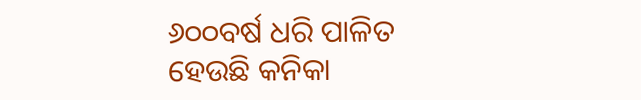୬୦୦ବର୍ଷ ଧରି ପାଳିତ ହେଉଛି କନିକା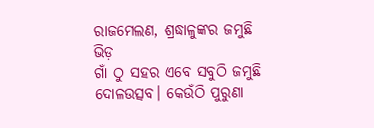ରାଜମେଲଣ, ଶ୍ରଦ୍ଧାଳୁଙ୍କର ଜମୁଛି ଭିଡ଼
ଗାଁ ଠୁ ସହର ଏବେ ସବୁଠି ଜମୁଛି ଦୋଳଉତ୍ସବ। କେଉଁଠି ପୁରୁଣା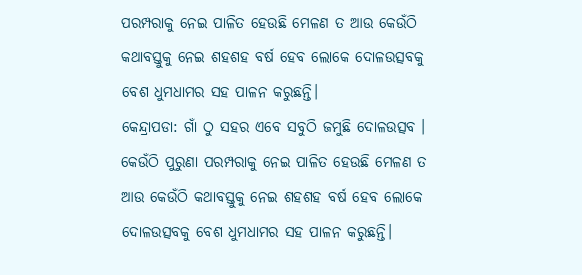ପରମ୍ପରାକୁ ନେଇ ପାଳିତ ହେଉଛି ମେଳଣ ତ ଆଉ କେଉଁଠି କଥାବସ୍ତୁକୁ ନେଇ ଶହଶହ ବର୍ଷ ହେବ ଲୋକେ ଦୋଳଉତ୍ସବକୁ ବେଶ ଧୁମଧାମର ସହ ପାଳନ କରୁଛନ୍ତି।
କେନ୍ଦ୍ରାପଡା: ଗାଁ ଠୁ ସହର ଏବେ ସବୁଠି ଜମୁଛି ଦୋଳଉତ୍ସବ । କେଉଁଠି ପୁରୁଣା ପରମ୍ପରାକୁ ନେଇ ପାଳିତ ହେଉଛି ମେଳଣ ତ ଆଉ କେଉଁଠି କଥାବସ୍ତୁକୁ ନେଇ ଶହଶହ ବର୍ଷ ହେବ ଲୋକେ ଦୋଳଉତ୍ସବକୁ ବେଶ ଧୁମଧାମର ସହ ପାଳନ କରୁଛନ୍ତି।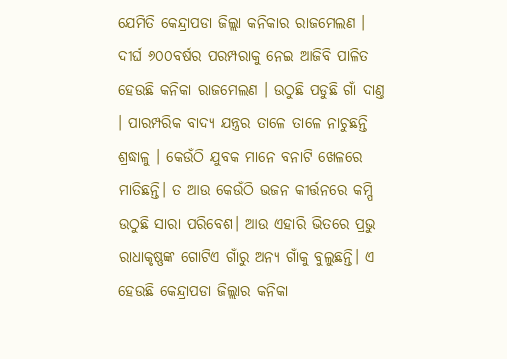ଯେମିତି କେନ୍ଦ୍ରାପଡା ଜିଲ୍ଲା କନିକାର ରାଜମେଲଣ । ଦୀର୍ଘ ୬୦୦ବର୍ଷର ପରମ୍ପରାକୁ ନେଇ ଆଜିବି ପାଳିତ ହେଉଛି କନିକା ରାଜମେଲଣ । ଉଠୁଛି ପଡୁଛି ଗାଁ ଦାଣ୍ତ । ପାରମ୍ପରିକ ବାଦ୍ୟ ଯନ୍ତ୍ରର ତାଳେ ତାଳେ ନାଚୁଛନ୍ତି ଶ୍ରଦ୍ଧାଳୁ । କେଉଁଠି ଯୁବକ ମାନେ ବନାଟି ଖେଳରେ ମାତିଛନ୍ତି। ତ ଆଉ କେଉଁଠି ଭଜନ କୀର୍ତ୍ତନରେ କମ୍ପି ଉଠୁଛି ସାରା ପରିବେଶ। ଆଉ ଏହାରି ଭିତରେ ପ୍ରଭୁ ରାଧାକୃଷ୍ଣଙ୍କ ଗୋଟିଏ ଗାଁରୁ ଅନ୍ୟ ଗାଁକୁ ବୁଲୁଛନ୍ତି। ଏ ହେଉଛି କେନ୍ଦ୍ରାପଡା ଜିଲ୍ଲାର କନିକା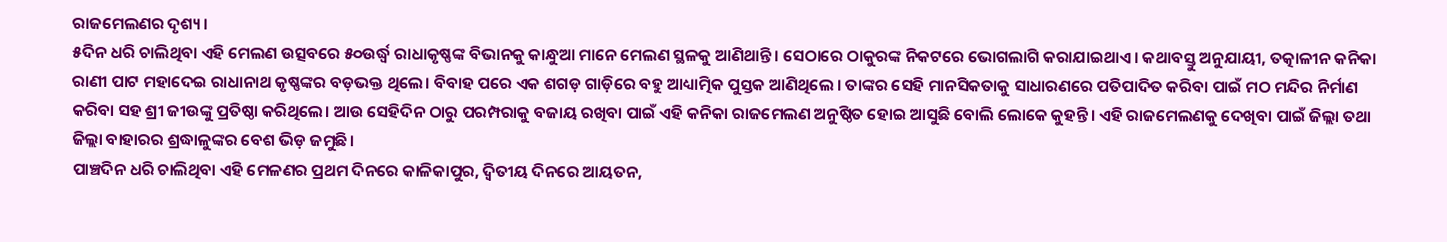ରାଜମେଲଣର ଦୃଶ୍ୟ।
୫ଦିନ ଧରି ଚାଲିଥିବା ଏହି ମେଲଣ ଉତ୍ସବରେ ୫୦ଉର୍ଦ୍ଧ୍ବ ରାଧାକୃଷ୍ଣଙ୍କ ବିଭାନକୁ କାନ୍ଧୁଆ ମାନେ ମେଲଣ ସ୍ଥଳକୁ ଆଣିଥାନ୍ତି। ସେଠାରେ ଠାକୁରଙ୍କ ନିକଟରେ ଭୋଗଲାଗି କରାଯାଇଥାଏ। କଥାବସ୍ତୁ ଅନୁଯାୟୀ, ତତ୍କାଳୀନ କନିକା ରାଣୀ ପାଟ ମହାଦେଇ ରାଧାନାଥ କୃଷ୍ଣଙ୍କର ବଡ଼ଭକ୍ତ ଥିଲେ। ବିବାହ ପରେ ଏକ ଶଗଡ଼ ଗାଡ଼ିରେ ବହୁ ଆଧ୍ୟାତ୍ମିକ ପୁସ୍ତକ ଆଣିଥିଲେ । ତାଙ୍କର ସେହି ମାନସିକତାକୁ ସାଧାରଣରେ ପତିପାଦିତ କରିବା ପାଇଁ ମଠ ମନ୍ଦିର ନିର୍ମାଣ କରିବା ସହ ଶ୍ରୀ ଜୀଉଙ୍କୁ ପ୍ରତିଷ୍ଠା କରିଥିଲେ। ଆଉ ସେହିଦିନ ଠାରୁ ପରମ୍ପରାକୁ ବଜାୟ ରଖିବା ପାଇଁ ଏହି କନିକା ରାଜମେଲଣ ଅନୁଷ୍ଠିତ ହୋଇ ଆସୁଛି ବୋଲି ଲୋକେ କୁହନ୍ତି। ଏହି ରାଜମେଲଣକୁ ଦେଖିବା ପାଇଁ ଜିଲ୍ଲା ତଥା ଜିଲ୍ଲା ବାହାରର ଶ୍ରଦ୍ଧାଳୁଙ୍କର ବେଶ ଭିଡ଼ ଜମୁଛି।
ପାଞ୍ଚଦିନ ଧରି ଚାଲିଥିବା ଏହି ମେଳଣର ପ୍ରଥମ ଦିନରେ କାଳିକାପୁର, ଦ୍ଵିତୀୟ ଦିନରେ ଆୟତନ,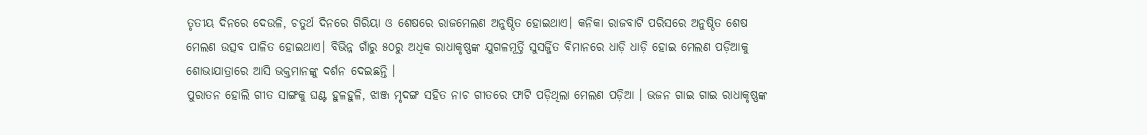ତୃତୀୟ ଦିନରେ ଦେଉଳି, ଚତୁର୍ଥ ଦିନରେ ଗିରିୟା ଓ ଶେଷରେ ରାଜମେଲଣ ଅନୁଷ୍ଠିତ ହୋଇଥାଏ। କନିକା ରାଜବାଟି ପରିସରେ ଅନୁଷ୍ଠିତ ଶେଷ ମେଲଣ ଉତ୍ସବ ପାଳିତ ହୋଇଥାଏ। ବିଭିନ୍ନ ଗାଁରୁ ୫୦ରୁ ଅଧିକ ରାଧାକୃଷ୍ଣଙ୍କ ଯୁଗଳମୂର୍ତ୍ତି ସୁସର୍ଜ୍ଜିତ ବିମାନରେ ଧାଡ଼ି ଧାଡ଼ି ହୋଇ ମେଲଣ ପଡ଼ିଆକୁ ଶୋଭାଯାତ୍ରାରେ ଆସି ଭକ୍ତମାନଙ୍କୁ ଦର୍ଶନ ଦେଇଛନ୍ତି ।
ପୁରାତନ ହୋଲି ଗୀତ ସାଙ୍ଗକୁ ଘଣ୍ଟ ହୁଳହୁଳି, ଝାଞ୍ଜ ମୃଦଙ୍ଗ ସହିତ ନାଚ ଗୀତରେ ଫାଟି ପଡ଼ିଥିଲା ମେଲଣ ପଡ଼ିଆ । ଭଜନ ଗାଇ ଗାଇ ରାଧାକୃଷ୍ଣଙ୍କ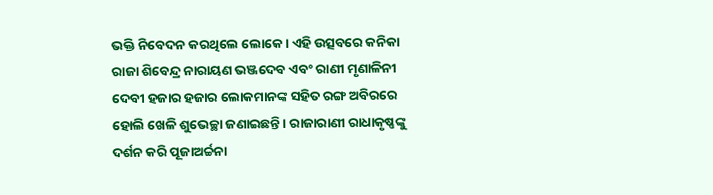ଭକ୍ତି ନିବେଦନ କରଥିଲେ ଲୋକେ। ଏହି ଉତ୍ସବରେ କନିକା ରାଜା ଶିବେନ୍ଦ୍ର ନାରାୟଣ ଭଞ୍ଜଦେବ ଏବଂ ରାଣୀ ମୃଣାଳିନୀ ଦେବୀ ହଜାର ହଜାର ଲୋକମାନଙ୍କ ସହିତ ରଙ୍ଗ ଅବିରରେ ହୋଲି ଖେଳି ଶୁଭେଚ୍ଛା ଜଣାଇଛନ୍ତି । ରାଜାରାଣୀ ରାଧାକୃଷ୍ଣଙ୍କୁ ଦର୍ଶନ କରି ପୂଜାଅର୍ଚ୍ଚନା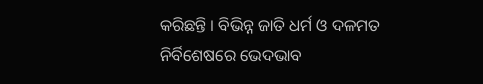କରିଛନ୍ତି । ବିଭିନ୍ନ ଜାତି ଧର୍ମ ଓ ଦଳମତ ନିର୍ବିଶେଷରେ ଭେଦଭାବ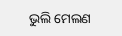ଭୁଲି ମେଲଣ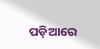ପଡ଼ିଆରେ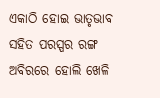ଏକାଠି ହୋଇ ଭାତୃଭାବ ସହିତ ପରସ୍ପର ରଙ୍ଗ ଅବିରରେ ହୋଲି ଖେଳି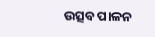ଉତ୍ସବ ପାଳନ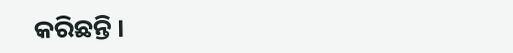କରିଛନ୍ତି ।